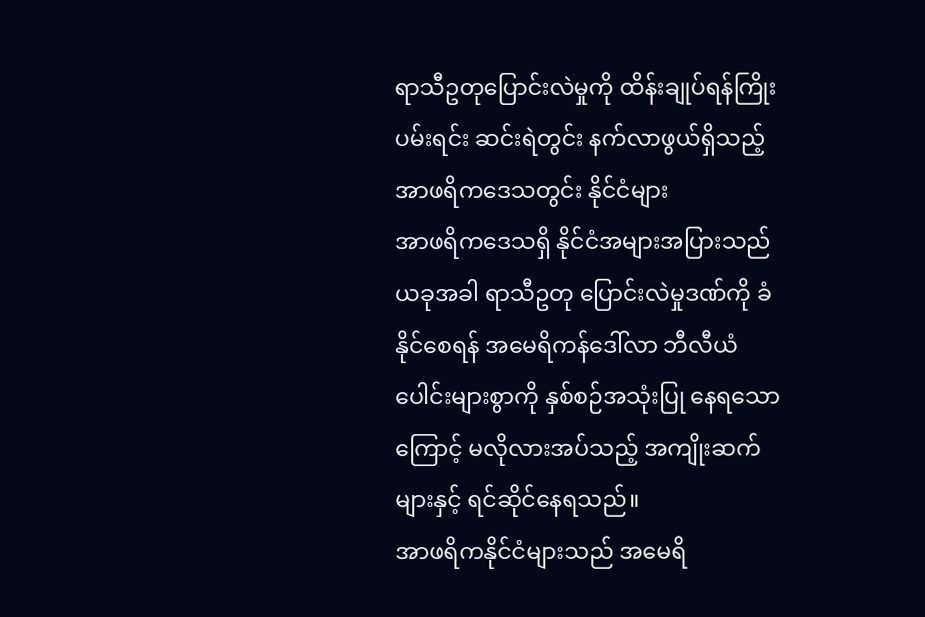ရာသီဥတုပြောင်းလဲမှုကို ထိန်းချုပ်ရန်ကြိုးပမ်းရင်း ဆင်းရဲတွင်း နက်လာဖွယ်ရှိသည့် အာဖရိကဒေသတွင်း နိုင်ငံများ
အာဖရိကဒေသရှိ နိုင်ငံအများအပြားသည် ယခုအခါ ရာသီဥတု ပြောင်းလဲမှုဒဏ်ကို ခံနိုင်စေရန် အမေရိကန်ဒေါ်လာ ဘီလီယံပေါင်းများစွာကို နှစ်စဉ်အသုံးပြု နေရသောကြောင့် မလိုလားအပ်သည့် အကျိုးဆက်များနှင့် ရင်ဆိုင်နေရသည်။
အာဖရိကနိုင်ငံများသည် အမေရိ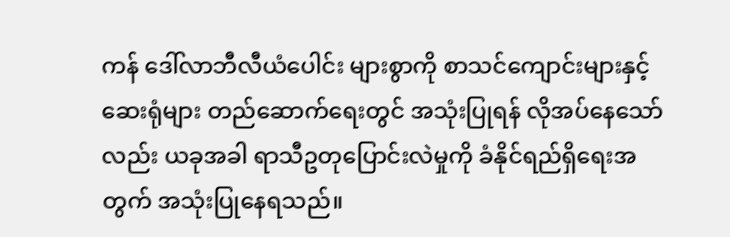ကန် ဒေါ်လာဘီလီယံပေါင်း များစွာကို စာသင်ကျောင်းများနှင့် ဆေးရုံများ တည်ဆောက်ရေးတွင် အသုံးပြုရန် လိုအပ်နေသော်လည်း ယခုအခါ ရာသီဥတုပြောင်းလဲမှုကို ခံနိုင်ရည်ရှိရေးအတွက် အသုံးပြုနေရသည်။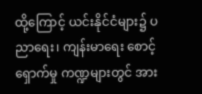ထို့ကြောင့် ယင်းနိုင်ငံများ၌ ပညာရေး၊ ကျန်းမာရေး စောင့်ရှောက်မှု ကဏ္ဍများတွင် အား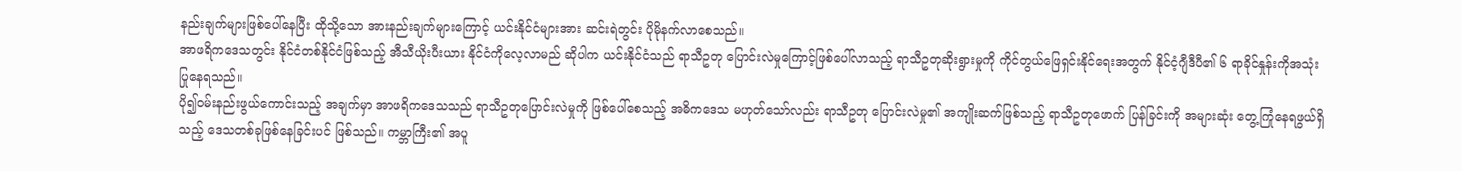နည်းချက်များဖြစ်ပေါ်နေပြီး ထိုသို့သော အားနည်းချက်များကြောင့် ယင်းနိုင်ငံများအား ဆင်းရဲတွင်း ပိုမိုနက်လာစေသည်။
အာဖရိကဒေသတွင်း နိုင်ငံတစ်နိုင်ငံဖြစ်သည့် အီသီယိုးပီးယား နိုင်ငံကိုလေ့လာမည် ဆိုပါက ယင်းနိုင်ငံသည် ရာသီဥတု ပြောင်းလဲမှုကြောင့်ဖြစ်ပေါ်လာသည့် ရာသီဥတုဆိုးရွားမှုကို ကိုင်တွယ်ဖြေရှင်းနိုင်ရေးအတွက် နိုင်ငံ့ဂျီဒီပီ၏ ၆ ရာခိုင်နှုန်းကိုအသုံးပြုနေရသည်။
ပို၍ဝမ်းနည်းဖွယ်ကောင်းသည့် အချက်မှာ အာဖရိကဒေသသည် ရာသီဥတုပြောင်းလဲမှုကို ဖြစ်ပေါ်စေသည့် အဓိကဒေသ မဟုတ်သော်လည်း ရာသီဥတု ပြောင်းလဲမှု၏ အကျိုးဆက်ဖြစ်သည့် ရာသီဥတုဖောက် ပြန်ခြင်းကို အများဆုံး တွေ့ကြုံနေရဖွယ်ရှိသည့် ဒေသတစ်ခုဖြစ်နေခြင်းပင် ဖြစ်သည်။ ကမ္ဘာကြီး၏ အပူ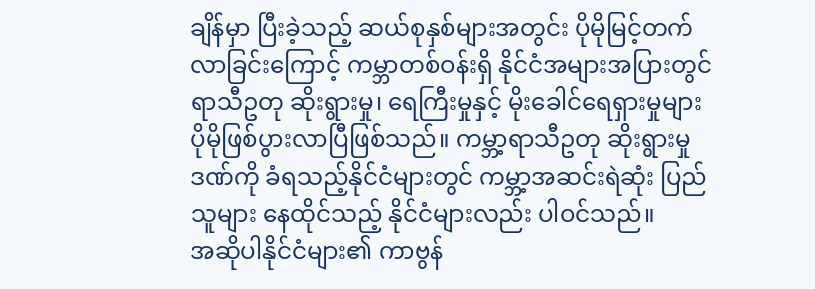ချိန်မှာ ပြီးခဲ့သည့် ဆယ်စုနှစ်များအတွင်း ပိုမိုမြင့်တက်လာခြင်းကြောင့် ကမ္ဘာတစ်ဝန်းရှိ နိုင်ငံအများအပြားတွင် ရာသီဥတု ဆိုးရွားမှု၊ ရေကြီးမှုနှင့် မိုးခေါင်ရေရှားမှုများ ပိုမိုဖြစ်ပွားလာပြီဖြစ်သည်။ ကမ္ဘာ့ရာသီဥတု ဆိုးရွားမှုဒဏ်ကို ခံရသည့်နိုင်ငံများတွင် ကမ္ဘာ့အဆင်းရဲဆုံး ပြည်သူများ နေထိုင်သည့် နိုင်ငံများလည်း ပါဝင်သည်။
အဆိုပါနိုင်ငံများ၏ ကာဗွန်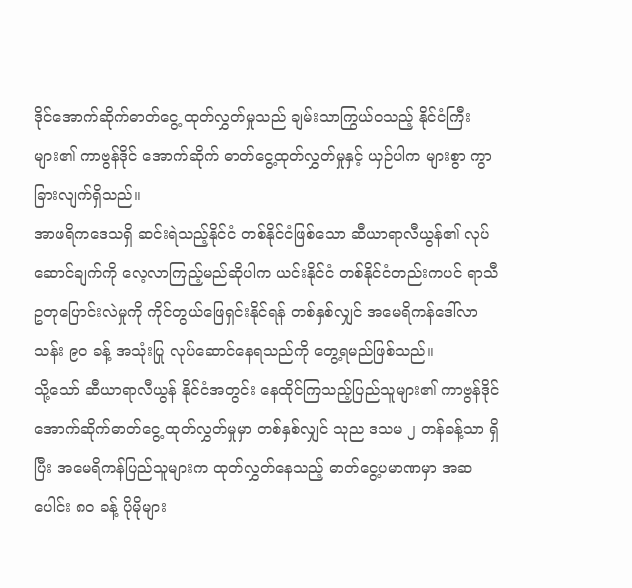ဒိုင်အောက်ဆိုက်ဓာတ်ငွေ့ ထုတ်လွှတ်မှုသည် ချမ်းသာကြွယ်ဝသည့် နိုင်ငံကြီးများ၏ ကာဗွန်ဒိုင် အောက်ဆိုက် ဓာတ်ငွေ့ထုတ်လွှတ်မှုနှင့် ယှဉ်ပါက များစွာ ကွာခြားလျက်ရှိသည်။
အာဖရိကဒေသရှိ ဆင်းရဲသည့်နိုင်ငံ တစ်နိုင်ငံဖြစ်သော ဆီယာရာလီယွန်၏ လုပ်ဆောင်ချက်ကို လေ့လာကြည့်မည်ဆိုပါက ယင်းနိုင်ငံ တစ်နိုင်ငံတည်းကပင် ရာသီဥတုပြောင်းလဲမှုကို ကိုင်တွယ်ဖြေရှင်းနိုင်ရန် တစ်နှစ်လျှင် အမေရိကန်ဒေါ်လာ သန်း ၉ဝ ခန့် အသုံးပြု လုပ်ဆောင်နေရသည်ကို တွေ့ရမည်ဖြစ်သည်။
သို့သော် ဆီယာရာလီယွန် နိုင်ငံအတွင်း နေထိုင်ကြသည့်ပြည်သူများ၏ ကာဗွန်ဒိုင်အောက်ဆိုက်ဓာတ်ငွေ့ ထုတ်လွှတ်မှုမှာ တစ်နှစ်လျှင် သုည ဒသမ ၂ တန်ခန့်သာ ရှိပြီး အမေရိကန်ပြည်သူများက ထုတ်လွှတ်နေသည့် ဓာတ်ငွေ့ပမာဏမှာ အဆပေါင်း ၈ဝ ခန့် ပိုမိုများ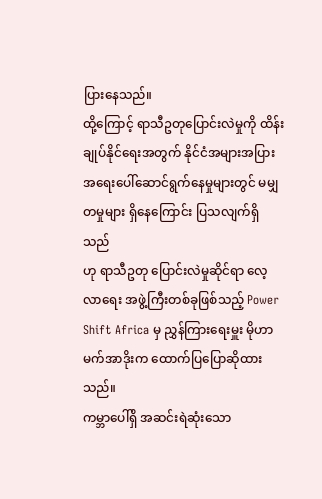ပြားနေသည်။
ထို့ကြောင့် ရာသီဥတုပြောင်းလဲမှုကို ထိန်းချုပ်နိုင်ရေးအတွက် နိုင်ငံအများအပြား အရေးပေါ်ဆောင်ရွက်နေမှုများတွင် မမျှတမှုများ ရှိနေကြောင်း ပြသလျက်ရှိသည်
ဟု ရာသီဥတု ပြောင်းလဲမှုဆိုင်ရာ လေ့လာရေး အဖွဲ့ကြီးတစ်ခုဖြစ်သည့် Power Shift Africa မှ ညွှန်ကြားရေးမှူး မိုဟာမက်အာဒိုးက ထောက်ပြပြောဆိုထားသည်။
ကမ္ဘာပေါ်ရှိ အဆင်းရဲဆုံးသော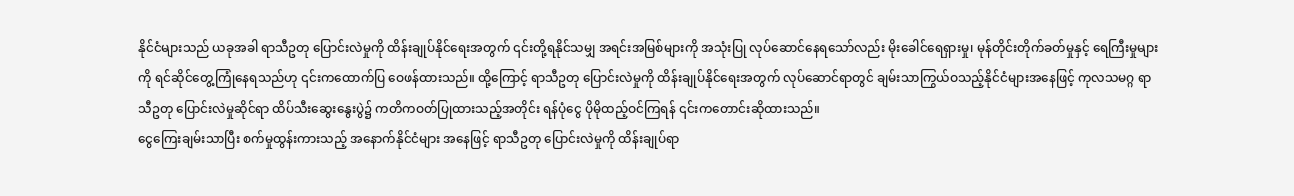နိုင်ငံများသည် ယခုအခါ ရာသီဥတု ပြောင်းလဲမှုကို ထိန်းချုပ်နိုင်ရေးအတွက် ၎င်းတို့ရနိုင်သမျှ အရင်းအမြစ်များကို အသုံးပြု လုပ်ဆောင်နေရသော်လည်း မိုးခေါင်ရေရှားမှု၊ မုန်တိုင်းတိုက်ခတ်မှုနှင့် ရေကြီးမှုများကို ရင်ဆိုင်တွေ့ကြုံနေရသည်ဟု ၎င်းကထောက်ပြ ဝေဖန်ထားသည်။ ထို့ကြောင့် ရာသီဥတု ပြောင်းလဲမှုကို ထိန်းချုပ်နိုင်ရေးအတွက် လုပ်ဆောင်ရာတွင် ချမ်းသာကြွယ်ဝသည့်နိုင်ငံများအနေဖြင့် ကုလသမဂ္ဂ ရာသီဥတု ပြောင်းလဲမှုဆိုင်ရာ ထိပ်သီးဆွေးနွေးပွဲ၌ ကတိကဝတ်ပြုထားသည့်အတိုင်း ရန်ပုံငွေ ပိုမိုထည့်ဝင်ကြရန် ၎င်းကတောင်းဆိုထားသည်။
ငွေကြေးချမ်းသာပြီး စက်မှုထွန်းကားသည့် အနောက်နိုင်ငံများ အနေဖြင့် ရာသီဥတု ပြောင်းလဲမှုကို ထိန်းချုပ်ရာ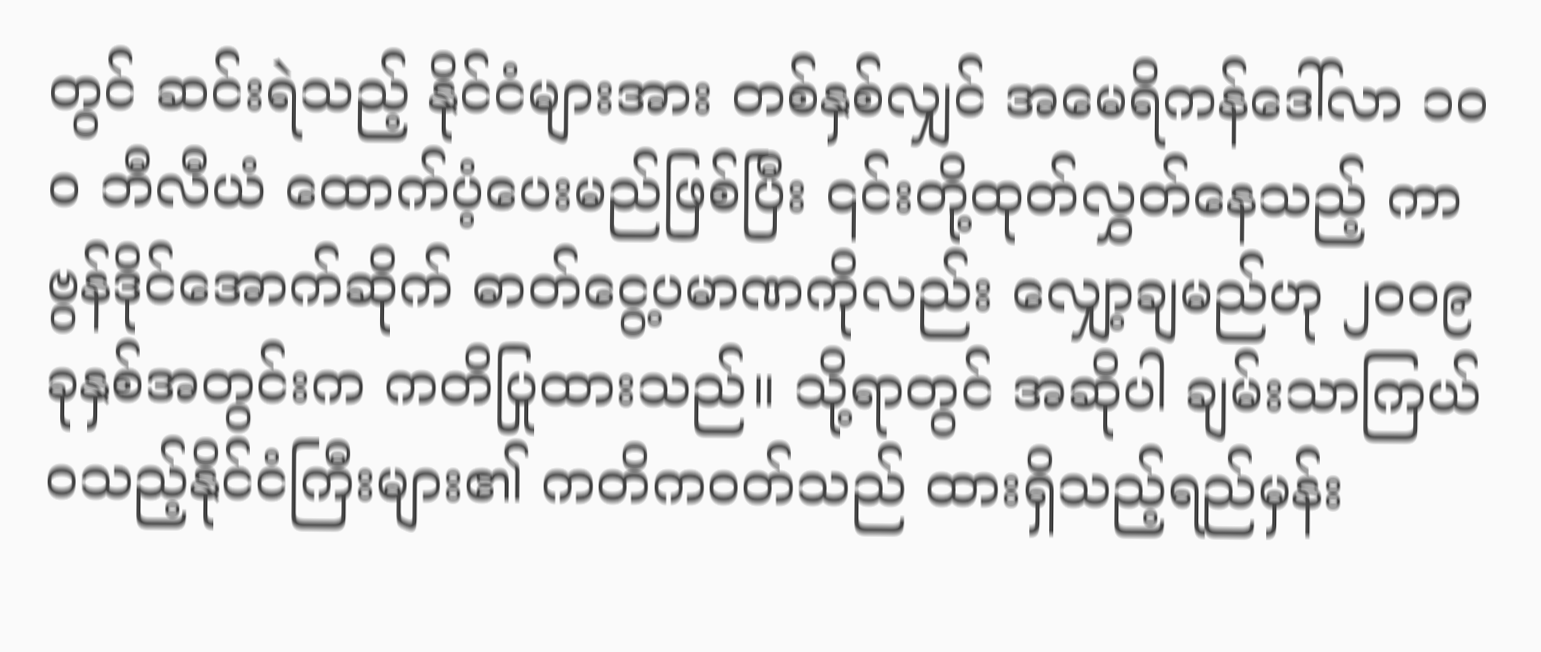တွင် ဆင်းရဲသည့် နိုင်ငံများအား တစ်နှစ်လျှင် အမေရိကန်ဒေါ်လာ ၁ဝဝ ဘီလီယံ ထောက်ပံ့ပေးမည်ဖြစ်ပြီး ၎င်းတို့ထုတ်လွှတ်နေသည့် ကာဗွန်ဒိုင်အောက်ဆိုက် ဓာတ်ငွေ့ပမာဏကိုလည်း လျှော့ချမည်ဟု ၂ဝဝ၉ ခုနှစ်အတွင်းက ကတိပြုထားသည်။ သို့ရာတွင် အဆိုပါ ချမ်းသာကြယ်ဝသည့်နိုင်ငံကြီးများ၏ ကတိကဝတ်သည် ထားရှိသည့်ရည်မှန်း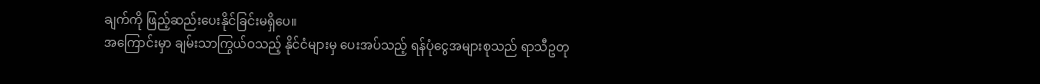ချက်ကို ဖြည့်ဆည်းပေးနိုင်ခြင်းမရှိပေ။
အကြောင်းမှာ ချမ်းသာကြွယ်ဝသည့် နိုင်ငံများမှ ပေးအပ်သည့် ရန်ပုံငွေအများစုသည် ရာသီဥတု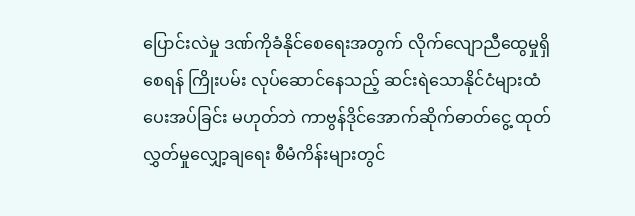ပြောင်းလဲမှု ဒဏ်ကိုခံနိုင်စေရေးအတွက် လိုက်လျောညီထွေမှုရှိစေရန် ကြိုးပမ်း လုပ်ဆောင်နေသည့် ဆင်းရဲသောနိုင်ငံများထံ ပေးအပ်ခြင်း မဟုတ်ဘဲ ကာဗွန်ဒိုင်အောက်ဆိုက်ဓာတ်ငွေ့ ထုတ်လွှတ်မှုလျှော့ချရေး စီမံကိန်းများတွင်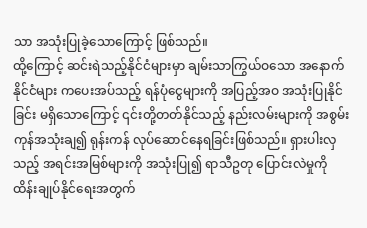သာ အသုံးပြုခဲ့သောကြောင့် ဖြစ်သည်။
ထို့ကြောင့် ဆင်းရဲသည့်နိုင်ငံများမှာ ချမ်းသာကြွယ်ဝသော အနောက်နိုင်ငံများ ကပေးအပ်သည့် ရန်ပုံငွေများကို အပြည့်အဝ အသုံးပြုနိုင်ခြင်း မရှိသောကြောင့် ၎င်းတို့တတ်နိုင်သည့် နည်းလမ်းများကို အစွမ်းကုန်အသုံးချ၍ ရုန်းကန် လုပ်ဆောင်နေရခြင်းဖြစ်သည်။ ရှားပါးလှသည့် အရင်းအမြစ်များကို အသုံးပြု၍ ရာသီဥတု ပြောင်းလဲမှုကို ထိန်းချုပ်နိုင်ရေးအတွက်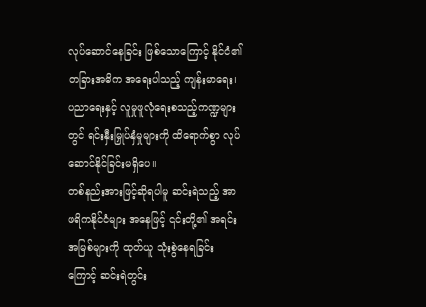လုပ်ဆောင်နေခြင်း ဖြစ်သောကြောင့် နိုင်ငံ၏ တခြားအဓိက အရေးပါသည့် ကျန်းမာရေး၊ ပညာရေးနှင့် လူမှုဖူလုံရေးစသည့်ကဏ္ဍများတွင် ရင်းနှီးမြှုပ်နှံမှုများကို ထိရောက်စွာ လုပ်ဆောင်နိုင်ခြင်းမရှိပေ။
တစ်နည်းအားဖြင့်ဆိုရပါမူ ဆင်းရဲသည့် အာဖရိကနိုင်ငံများ အနေဖြင့် ၎င်းတို့၏ အရင်းအမြစ်များကို ထုတ်ယူ သုံးစွဲနေရခြင်းကြောင့် ဆင်းရဲတွင်း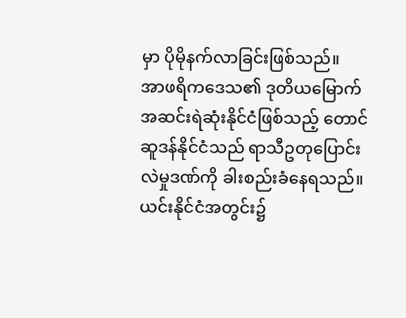မှာ ပိုမိုနက်လာခြင်းဖြစ်သည်။
အာဖရိကဒေသ၏ ဒုတိယမြောက် အဆင်းရဲဆုံးနိုင်ငံဖြစ်သည့် တောင်ဆူဒန်နိုင်ငံသည် ရာသီဥတုပြောင်းလဲမှုဒဏ်ကို ခါးစည်းခံနေရသည်။ ယင်းနိုင်ငံအတွင်း၌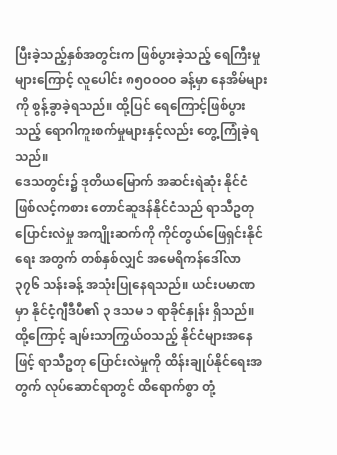ပြီးခဲ့သည့်နှစ်အတွင်းက ဖြစ်ပွားခဲ့သည့် ရေကြီးမှုများကြောင့် လူပေါင်း ၈၅ဝဝဝဝ ခန့်မှာ နေအိမ်များကို စွန့်ခွာခဲ့ရသည်။ ထို့ပြင် ရေကြောင့်ဖြစ်ပွားသည့် ရောဂါကူးစက်မှုများနှင့်လည်း တွေ့ကြုံခဲ့ရသည်။
ဒေသတွင်း၌ ဒုတိယမြောက် အဆင်းရဲဆုံး နိုင်ငံဖြစ်လင့်ကစား တောင်ဆူဒန်နိုင်ငံသည် ရာသီဥတုပြောင်းလဲမှု အကျိုးဆက်ကို ကိုင်တွယ်ဖြေရှင်းနိုင်ရေး အတွက် တစ်နှစ်လျှင် အမေရိကန်ဒေါ်လာ ၃၇၆ သန်းခန့် အသုံးပြုနေရသည်။ ယင်းပမာဏမှာ နိုင်ငံ့ဂျီဒီပီ၏ ၃ ဒသမ ၁ ရာခိုင်နှုန်း ရှိသည်။
ထို့ကြောင့် ချမ်းသာကြွယ်ဝသည့် နိုင်ငံများအနေဖြင့် ရာသီဥတု ပြောင်းလဲမှုကို ထိန်းချုပ်နိုင်ရေးအတွက် လုပ်ဆောင်ရာတွင် ထိရောက်စွာ တုံ့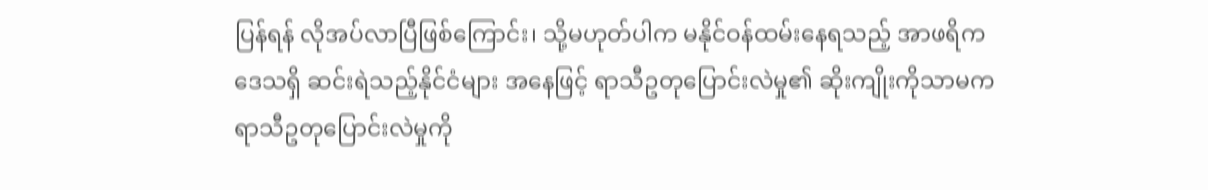ပြန်ရန် လိုအပ်လာပြီဖြစ်ကြောင်း၊ သို့မဟုတ်ပါက မနိုင်ဝန်ထမ်းနေရသည့် အာဖရိကဒေသရှိ ဆင်းရဲသည့်နိုင်ငံများ အနေဖြင့် ရာသီဥတုပြောင်းလဲမှု၏ ဆိုးကျိုးကိုသာမက ရာသီဥတုပြောင်းလဲမှုကို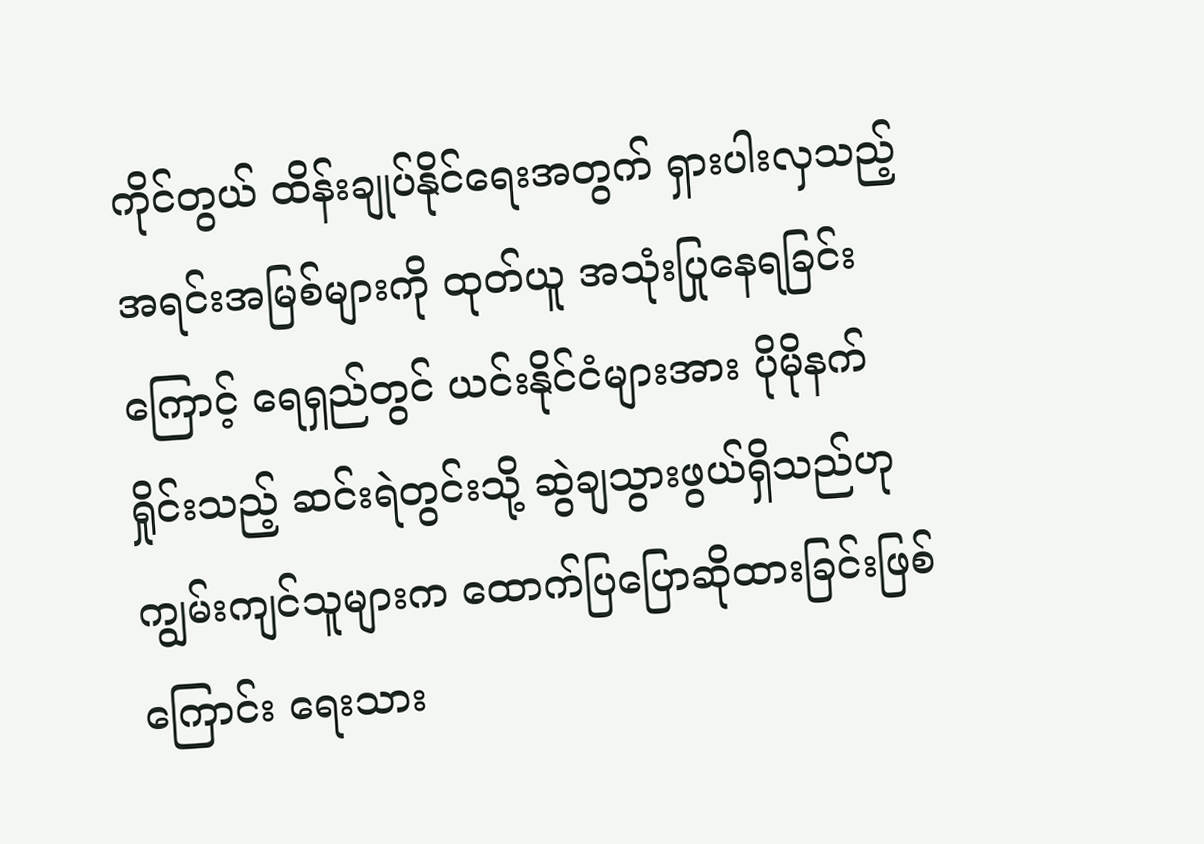ကိုင်တွယ် ထိန်းချုပ်နိုင်ရေးအတွက် ရှားပါးလှသည့် အရင်းအမြစ်များကို ထုတ်ယူ အသုံးပြုနေရခြင်းကြောင့် ရေရှည်တွင် ယင်းနိုင်ငံများအား ပိုမိုနက်ရှိုင်းသည့် ဆင်းရဲတွင်းသို့ ဆွဲချသွားဖွယ်ရှိသည်ဟု ကျွမ်းကျင်သူများက ထောက်ပြပြောဆိုထားခြင်းဖြစ်ကြောင်း ရေးသား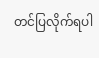တင်ပြလိုက်ရပါ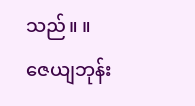သည်။ ။
ဇေယျဘုန်း